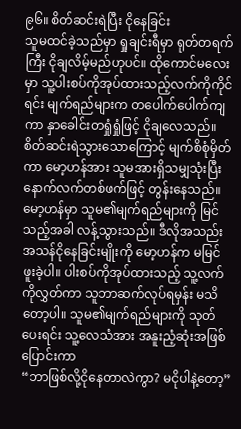၉၆။ စိတ်ဆင်းရဲပြီး ငိုနေခြင်း
သူမထင်ခဲ့သည်မှာ ရှုချင်းရီမှာ ရုတ်တရက်ကြီး ငိုချလိမ့်မည်ဟုပင်။ ထိုကောင်မလေးမှာ သူ့ပါးစပ်ကိုအုပ်ထားသည့်လက်ကိုကိုင်ရင်း မျက်ရည်များက တပေါက်ပေါက်ကျကာ နှာခေါင်းတရှုံရှုံဖြင့် ငိုချလေသည်။ စိတ်ဆင်းရဲသွားသောကြောင့် မျက်စိစုံမှိတ်ကာ မော့ဟန်အား သူမအားရှိသမျှသုံးပြီး နောက်လက်တစ်ဖက်ဖြင့် တွန်းနေသည်။
မော့ဟန်မှာ သူမ၏မျက်ရည်များကို မြင်သည့်အခါ လန့်သွားသည်။ ဒီလိုအသည်းအသန်ငိုနေခြင်းမျိုးကို မော့ဟန်က မမြင်ဖူးခဲ့ပါ။ ပါးစပ်ကိုအုပ်ထားသည့် သူ့လက်ကိုလွှတ်ကာ သူဘာဆက်လုပ်ရမှန်း မသိတော့ပါ။ သူမ၏မျက်ရည်များကို သုတ်ပေးရင်း သူ့လေသံအား အနူးညံ့ဆုံးအဖြစ်ပြောင်းကာ
“ဘာဖြစ်လို့ငိုနေတာလဲကွာ? မငိုပါနဲ့တော့”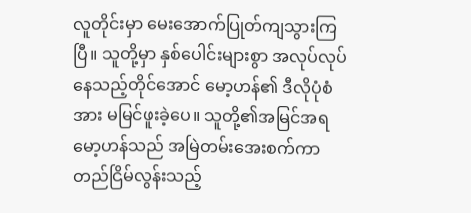လူတိုင်းမှာ မေးအောက်ပြုတ်ကျသွားကြပြီ။ သူတို့မှာ နှစ်ပေါင်းများစွာ အလုပ်လုပ်နေသည့်တိုင်အောင် မော့ဟန်၏ ဒီလိုပုံစံအား မမြင်ဖူးခဲ့ပေ။ သူတို့၏အမြင်အရ မော့ဟန်သည် အမြဲတမ်းအေးစက်ကာ တည်ငြိမ်လွန်းသည့်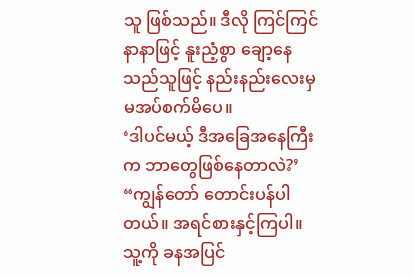သူ ဖြစ်သည်။ ဒီလို ကြင်ကြင်နာနာဖြင့် နူးညံ့စွာ ချော့နေသည်သူဖြင့် နည်းနည်းလေးမှ မအပ်စက်မိပေ။
‘ဒါပင်မယ့် ဒီအခြေအနေကြီးက ဘာတွေဖြစ်နေတာလဲ?’
“ကျွန်တော် တောင်းပန်ပါတယ်။ အရင်စားနှင့်ကြပါ။ သူ့ကို ခနအပြင်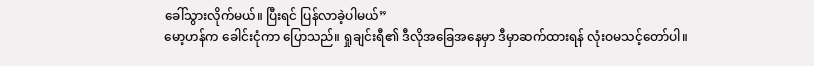ခေါ်သွားလိုက်မယ်။ ပြီးရင် ပြန်လာခဲ့ပါမယ်”
မော့ဟန်က ခေါင်းငုံကာ ပြောသည်။ ရှုချင်းရီ၏ ဒီလိုအခြေအနေမှာ ဒီမှာဆက်ထားရန် လုံးဝမသင့်တော်ပါ။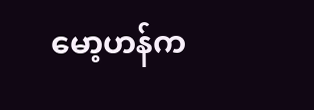မော့ဟန်က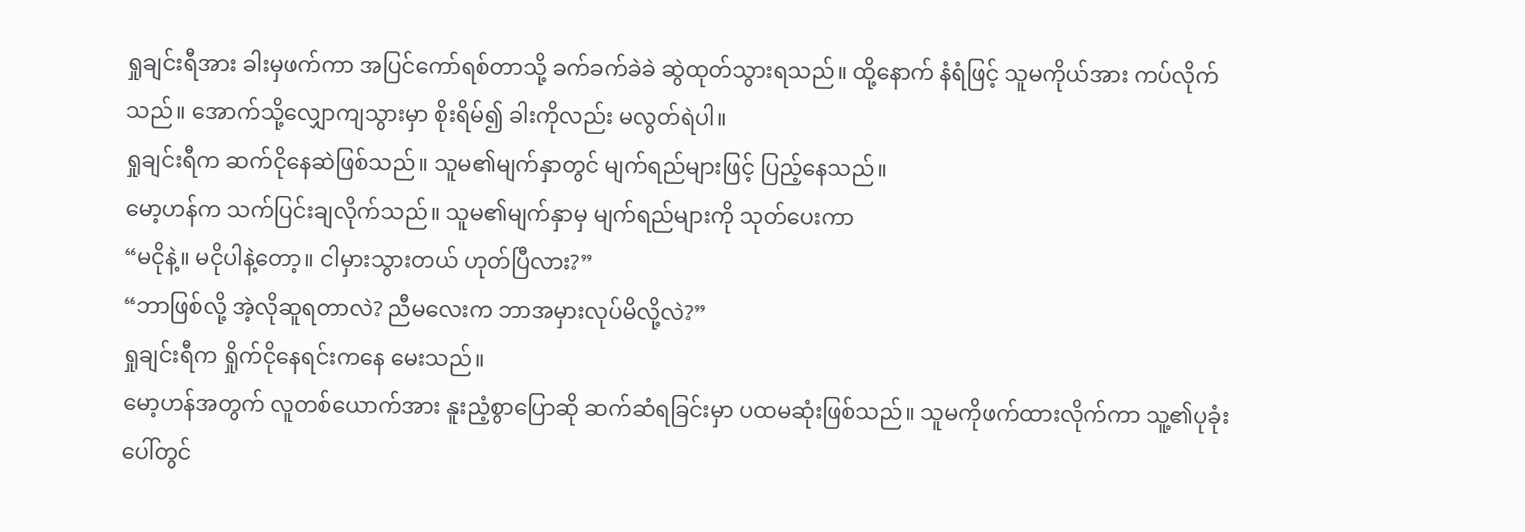ရှုချင်းရီအား ခါးမှဖက်ကာ အပြင်ကော်ရစ်တာသို့ ခက်ခက်ခဲခဲ ဆွဲထုတ်သွားရသည်။ ထို့နောက် နံရံဖြင့် သူမကိုယ်အား ကပ်လိုက်သည်။ အောက်သို့လျှောကျသွားမှာ စိုးရိမ်၍ ခါးကိုလည်း မလွတ်ရဲပါ။
ရှုချင်းရီက ဆက်ငိုနေဆဲဖြစ်သည်။ သူမ၏မျက်နှာတွင် မျက်ရည်များဖြင့် ပြည့်နေသည်။
မော့ဟန်က သက်ပြင်းချလိုက်သည်။ သူမ၏မျက်နှာမှ မျက်ရည်များကို သုတ်ပေးကာ
“မငိုနဲ့။ မငိုပါနဲ့တော့။ ငါမှားသွားတယ် ဟုတ်ပြီလား?”
“ဘာဖြစ်လို့ အဲ့လိုဆူရတာလဲ? ညီမလေးက ဘာအမှားလုပ်မိလို့လဲ?”
ရှုချင်းရီက ရှိုက်ငိုနေရင်းကနေ မေးသည်။
မော့ဟန်အတွက် လူတစ်ယောက်အား နူးညံ့စွာပြောဆို ဆက်ဆံရခြင်းမှာ ပထမဆုံးဖြစ်သည်။ သူမကိုဖက်ထားလိုက်ကာ သူ့၏ပုခုံးပေါ်တွင်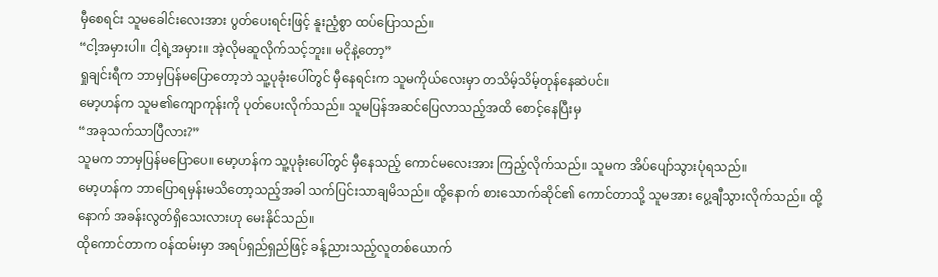မှီစေရင်း သူမခေါင်းလေးအား ပွတ်ပေးရင်းဖြင့် နူးညံ့စွာ ထပ်ပြောသည်။
“ငါ့အမှားပါ။ ငါ့ရဲ့အမှား။ အဲ့လိုမဆူလိုက်သင့်ဘူး။ မငိုနဲ့တော့”
ရှုချင်းရီက ဘာမှပြန်မပြောတော့ဘဲ သူ့ပုခုံးပေါ်တွင် မှီနေရင်းက သူမကိုယ်လေးမှာ တသိမ့်သိမ့်တုန်နေဆဲပင်။
မော့ဟန်က သူမ၏ကျောကုန်းကို ပုတ်ပေးလိုက်သည်။ သူမပြန်အဆင်ပြေလာသည့်အထိ စောင့်နေပြီးမှ
“အခုသက်သာပြီလား?”
သူမက ဘာမှပြန်မပြောပေ။ မော့ဟန်က သူ့ပုခုံးပေါ်တွင် မှီနေသည့် ကောင်မလေးအား ကြည့်လိုက်သည်။ သူမက အိပ်ပျော်သွားပုံရသည်။
မော့ဟန်က ဘာပြောရမှန်းမသိတော့သည့်အခါ သက်ပြင်းသာချမိသည်။ ထို့နောက် စားသောက်ဆိုင်၏ ကောင်တာသို့ သူမအား ပွေ့ချီသွားလိုက်သည်။ ထို့နောက် အခန်းလွတ်ရှိသေးလားဟု မေးနိုင်သည်။
ထိုကောင်တာက ဝန်ထမ်းမှာ အရပ်ရှည်ရှည်ဖြင့် ခန့်ညားသည့်လူတစ်ယောက်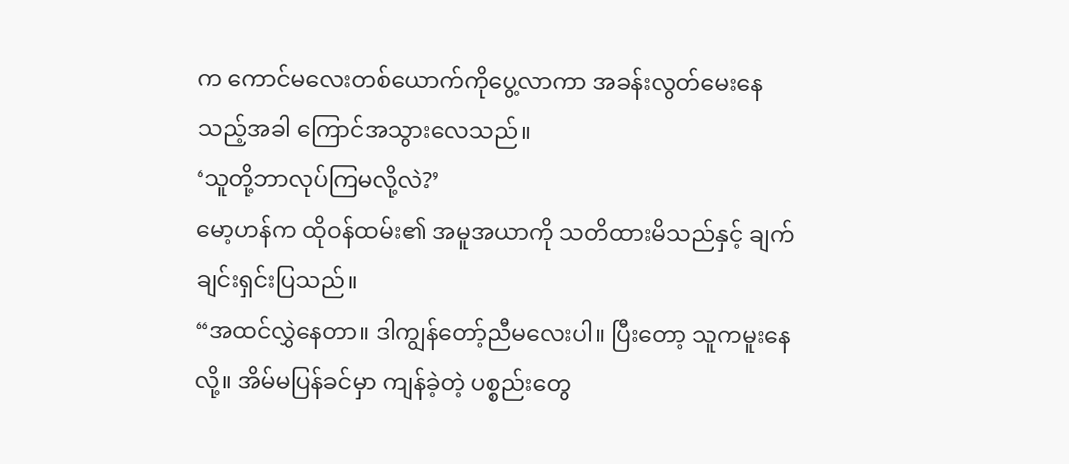က ကောင်မလေးတစ်ယောက်ကိုပွေ့လာကာ အခန်းလွတ်မေးနေသည့်အခါ ကြောင်အသွားလေသည်။
‘သူတို့ဘာလုပ်ကြမလို့လဲ?’
မော့ဟန်က ထိုဝန်ထမ်း၏ အမူအယာကို သတိထားမိသည်နှင့် ချက်ချင်းရှင်းပြသည်။
“အထင်လွှဲနေတာ။ ဒါကျွန်တော့်ညီမလေးပါ။ ပြီးတော့ သူကမူးနေလို့။ အိမ်မပြန်ခင်မှာ ကျန်ခဲ့တဲ့ ပစ္စည်းတွေ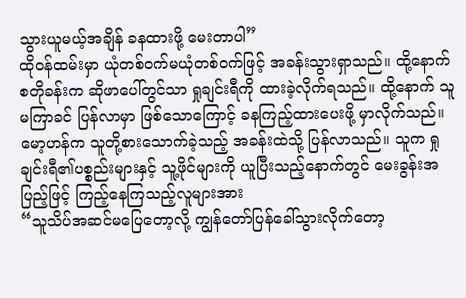သွားယူမယ့်အချိန် ခနထားဖို့ မေးတာပါ”
ထိုဝန်ထမ်းမှာ ယုံတစ်ဝက်မယုံတစ်ဝက်ဖြင့် အခန်းသွားရှာသည်။ ထို့နောက် စတိုခန်းက ဆိုဖာပေါ်တွင်သာ ရှုချင်းရီကို ထားခဲ့လိုက်ရသည်။ ထို့နောက် သူမကြာခင် ပြန်လာမှာ ဖြစ်သောကြောင့် ခနကြည့်ထားပေးဖို့ မှာလိုက်သည်။
မော့ဟန်က သူတို့စားသောက်ခဲ့သည့် အခန်းထဲသို့ ပြန်လာသည်။ သူက ရှုချင်းရီ၏ပစ္စည်းများနှင့် သူ့ဖိုင်များကို ယူပြီးသည့်နောက်တွင် မေးခွန်းအပြည့်ဖြင့် ကြည့်နေကြသည့်လူများအား
“သူသိပ်အဆင်မပြေတော့လို့ ကျွန်တော်ပြန်ခေါ်သွားလိုက်တော့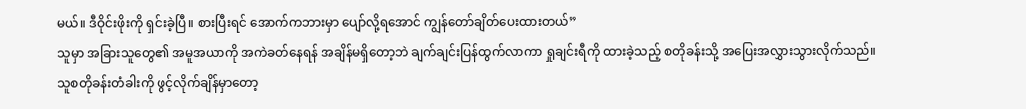မယ်။ ဒီဝိုင်းဖိုးကို ရှင်းခဲ့ပြီ။ စားပြီးရင် အောက်ကဘားမှာ ပျော်လို့ရအောင် ကျွန်တော်ချိတ်ပေးထားတယ်”
သူမှာ အခြားသူတွေ၏ အမူအယာကို အကဲခတ်နေရန် အချိန်မရှိတော့ဘဲ ချက်ချင်းပြန်ထွက်လာကာ ရှုချင်းရီကို ထားခဲ့သည့် စတိုခန်းသို့ အပြေးအလွှားသွားလိုက်သည်။
သူစတိုခန်းတံခါးကို ဖွင့်လိုက်ချိန်မှာတော့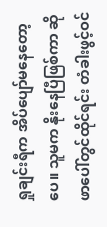ရှုချင်းရီက အိပ်ပျော်မနေတော့ပေ။ သူမက နိုးနေပြီဖြစ်ကာ ဆိုဖာပေါ်တွင်ထိုင်ရင်း တံခါးဖွင့်ဝင်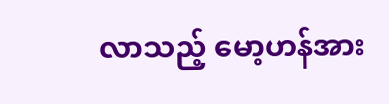လာသည့် မော့ဟန်အား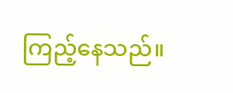ကြည့်နေသည်။